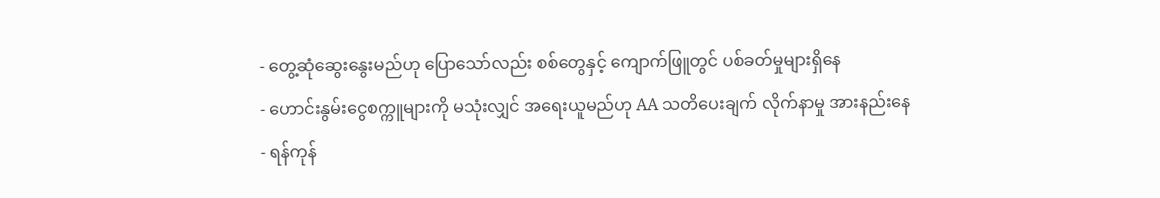- တွေ့ဆုံဆွေးနွေးမည်ဟု ပြောသော်လည်း စစ်တွေနှင့် ကျောက်ဖြူတွင် ပစ်ခတ်မှုများရှိနေ
- ဟောင်းနွမ်းငွေစက္ကူများကို မသုံးလျှင် အရေးယူမည်ဟု AA သတိပေးချက် လိုက်နာမှု အားနည်းနေ
- ရန်ကုန်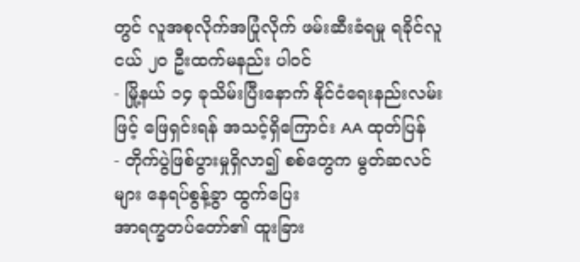တွင် လူအစုလိုက်အပြုံလိုက် ဖမ်းဆီးခံရမှု ရခိုင်လူငယ် ၂၀ ဦးထက်မနည်း ပါဝင်
- မြို့နယ် ၁၄ ခုသိမ်းပြီးနောက် နိုင်ငံရေးနည်းလမ်းဖြင့် ဖြေရှင်းရန် အသင့်ရှိကြောင်း AA ထုတ်ပြန်
- တိုက်ပွဲဖြစ်ပွားမှုရှိလာ၍ စစ်တွေက မွတ်ဆလင်များ နေရပ်စွန့်ခွာ ထွက်ပြေး
အာရက္ခတပ်တော်၏ ထူးခြား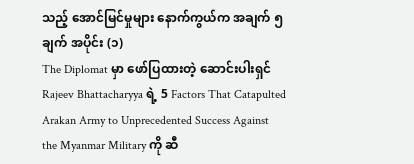သည့် အောင်မြင်မှုများ နောက်ကွယ်က အချက် ၅ ချက် အပိုင်း (၁)
The Diplomat မှာ ဖော်ပြထားတဲ့ ဆောင်းပါးရှင် Rajeev Bhattacharyya ရဲ့ 5 Factors That Catapulted Arakan Army to Unprecedented Success Against the Myanmar Military ကို ဆီ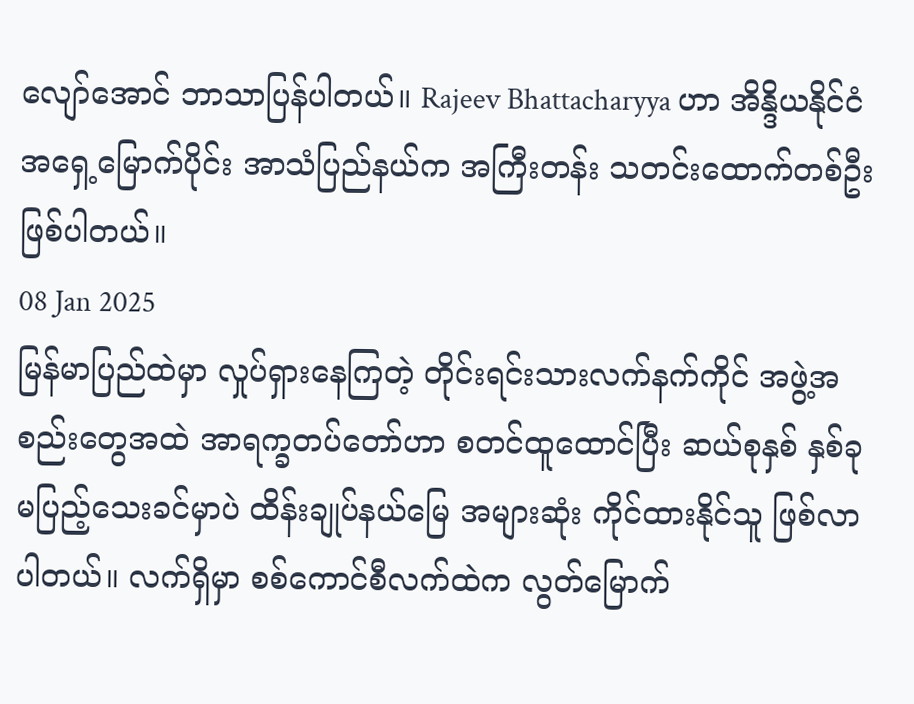လျော်အောင် ဘာသာပြန်ပါတယ်။ Rajeev Bhattacharyya ဟာ အိန္ဒိယနိုင်ငံ အရှေ့မြောက်ပိုင်း အာသံပြည်နယ်က အကြီးတန်း သတင်းထောက်တစ်ဦး ဖြစ်ပါတယ်။
08 Jan 2025
မြန်မာပြည်ထဲမှာ လှုပ်ရှားနေကြတဲ့ တိုင်းရင်းသားလက်နက်ကိုင် အဖွဲ့အစည်းတွေအထဲ အာရက္ခတပ်တော်ဟာ စတင်ထူထောင်ပြီး ဆယ်စုနှစ် နှစ်ခု မပြည့်သေးခင်မှာပဲ ထိန်းချုပ်နယ်မြေ အများဆုံး ကိုင်ထားနိုင်သူ ဖြစ်လာပါတယ်။ လက်ရှိမှာ စစ်ကောင်စီလက်ထဲက လွတ်မြောက်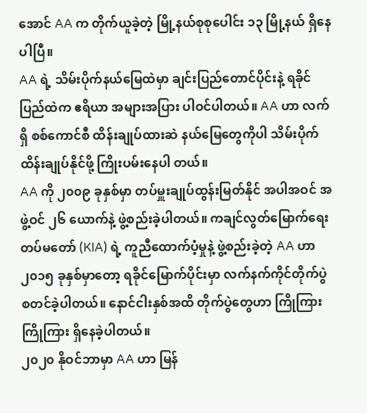အောင် AA က တိုက်ယူခဲ့တဲ့ မြို့နယ်စုစုပေါင်း ၁၃ မြို့နယ် ရှိနေပါပြီ။
AA ရဲ့ သိမ်းပိုက်နယ်မြေထဲမှာ ချင်းပြည်တောင်ပိုင်းနဲ့ ရခိုင်ပြည်ထဲက ဧရိယာ အများအပြား ပါဝင်ပါတယ်။ AA ဟာ လက်ရှိ စစ်ကောင်စီ ထိန်းချုပ်ထားဆဲ နယ်မြေတွေကိုပါ သိမ်းပိုက်ထိန်းချုပ်နိုင်ဖို့ ကြိုးပမ်းနေပါ တယ်။
AA ကို ၂၀၀၉ ခုနှစ်မှာ တပ်မှူးချုပ်ထွန်းမြတ်နိုင် အပါအဝင် အဖွဲ့ဝင် ၂၆ ယောက်နဲ့ ဖွဲ့စည်းခဲ့ပါတယ်။ ကချင်လွတ်မြောက်ရေး တပ်မတော် (KIA) ရဲ့ ကူညီထောက်ပံ့မှုနဲ့ ဖွဲ့စည်းခဲ့တဲ့ AA ဟာ ၂၀၁၅ ခုနှစ်မှာတော့ ရခိုင်မြောက်ပိုင်းမှာ လက်နက်ကိုင်တိုက်ပွဲ စတင်ခဲ့ပါတယ်။ နောင်ငါးနှစ်အထိ တိုက်ပွဲတွေဟာ ကြိုကြားကြိုကြား ရှိနေခဲ့ပါတယ်။
၂၀၂၀ နိုဝင်ဘာမှာ AA ဟာ မြန်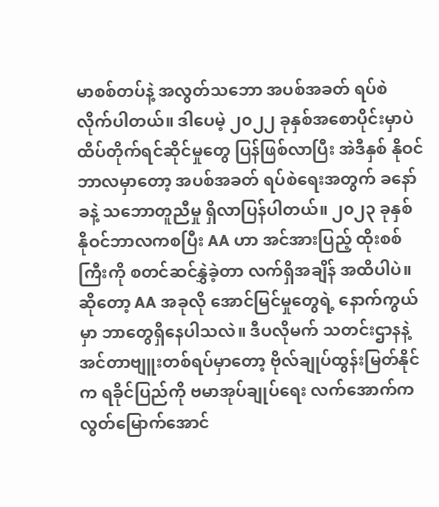မာစစ်တပ်နဲ့ အလွတ်သဘော အပစ်အခတ် ရပ်စဲလိုက်ပါတယ်။ ဒါပေမဲ့ ၂၀၂၂ ခုနှစ်အစောပိုင်းမှာပဲ ထိပ်တိုက်ရင်ဆိုင်မှုတွေ ပြန်ဖြစ်လာပြီး အဲဒီနှစ် နိုဝင်ဘာလမှာတော့ အပစ်အခတ် ရပ်စဲရေးအတွက် ခနော်ခနဲ့ သဘောတူညီမှု ရှိလာပြန်ပါတယ်။ ၂၀၂၃ ခုနှစ် နိုဝင်ဘာလကစပြီး AA ဟာ အင်အားပြည့် ထိုးစစ်ကြီးကို စတင်ဆင်နွှဲခဲ့တာ လက်ရှိအချိန် အထိပါပဲ။
ဆိုတော့ AA အခုလို အောင်မြင်မှုတွေရဲ့ နောက်ကွယ်မှာ ဘာတွေရှိနေပါသလဲ။ ဒီပလိုမက် သတင်းဌာနနဲ့ အင်တာဗျူးတစ်ရပ်မှာတော့ ဗိုလ်ချုပ်ထွန်းမြတ်နိုင်က ရခိုင်ပြည်ကို ဗမာအုပ်ချုပ်ရေး လက်အောက်က လွတ်မြောက်အောင်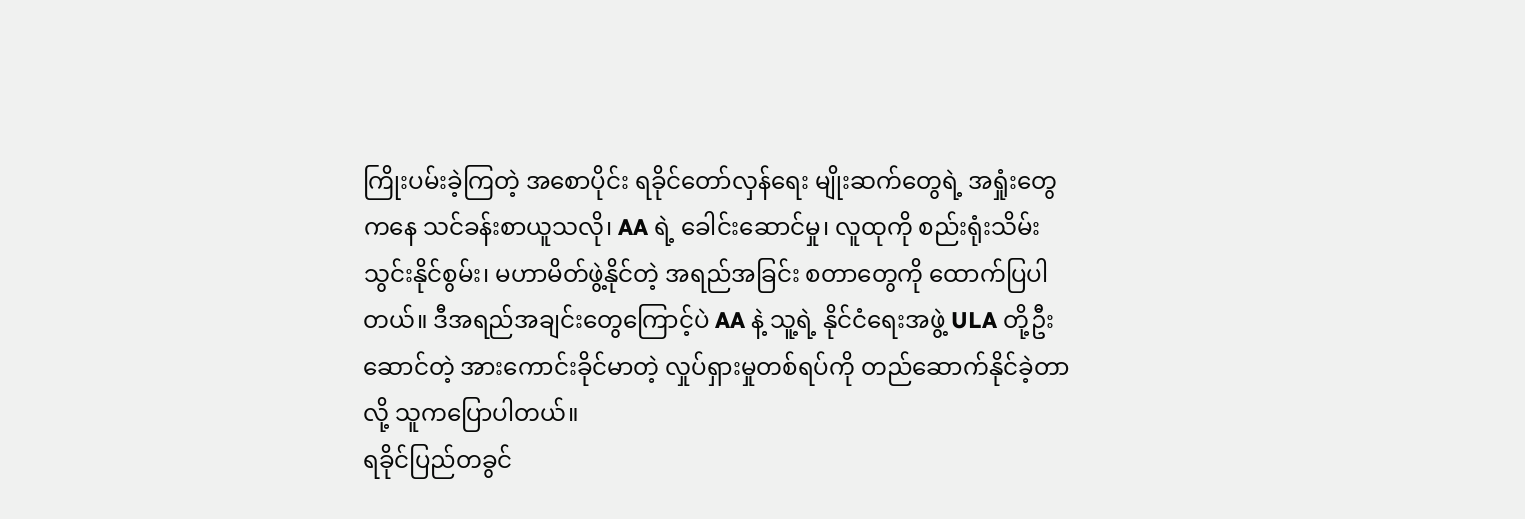ကြိုးပမ်းခဲ့ကြတဲ့ အစောပိုင်း ရခိုင်တော်လှန်ရေး မျိုးဆက်တွေရဲ့ အရှုံးတွေကနေ သင်ခန်းစာယူသလို၊ AA ရဲ့ ခေါင်းဆောင်မှု၊ လူထုကို စည်းရုံးသိမ်းသွင်းနိုင်စွမ်း၊ မဟာမိတ်ဖွဲ့နိုင်တဲ့ အရည်အခြင်း စတာတွေကို ထောက်ပြပါတယ်။ ဒီအရည်အချင်းတွေကြောင့်ပဲ AA နဲ့ သူ့ရဲ့ နိုင်ငံရေးအဖွဲ့ ULA တို့ဦးဆောင်တဲ့ အားကောင်းခိုင်မာတဲ့ လှုပ်ရှားမှုတစ်ရပ်ကို တည်ဆောက်နိုင်ခဲ့တာလို့ သူကပြောပါတယ်။
ရခိုင်ပြည်တခွင်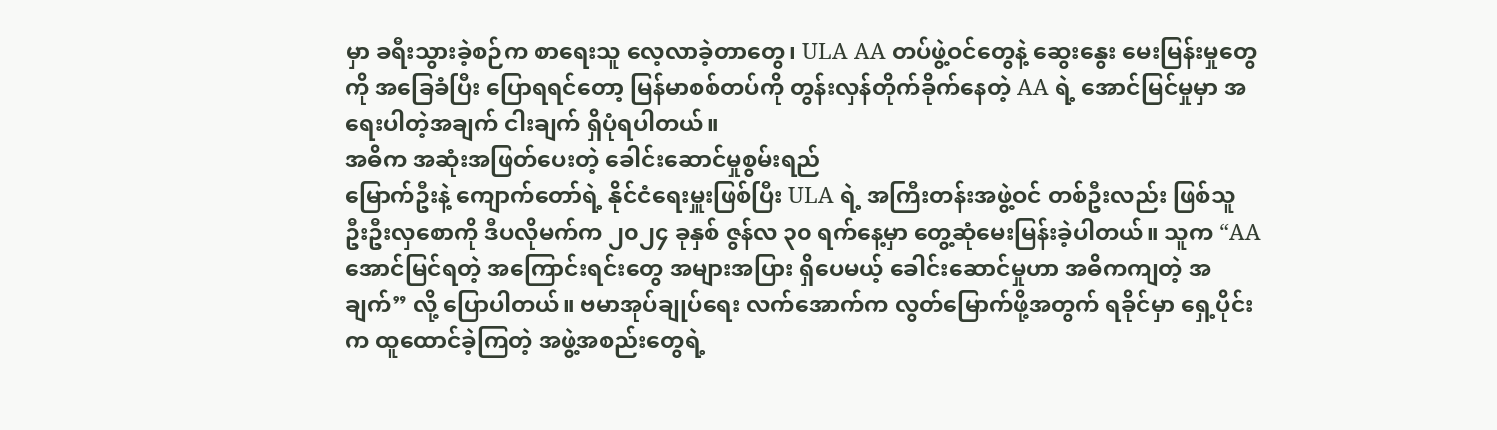မှာ ခရီးသွားခဲ့စဉ်က စာရေးသူ လေ့လာခဲ့တာတွေ၊ ULA AA တပ်ဖွဲ့ဝင်တွေနဲ့ ဆွေးနွေး မေးမြန်းမှုတွေကို အခြေခံပြီး ပြောရရင်တော့ မြန်မာစစ်တပ်ကို တွန်းလှန်တိုက်ခိုက်နေတဲ့ AA ရဲ့ အောင်မြင်မှုမှာ အရေးပါတဲ့အချက် ငါးချက် ရှိပုံရပါတယ်။
အဓိက အဆုံးအဖြတ်ပေးတဲ့ ခေါင်းဆောင်မှုစွမ်းရည်
မြောက်ဦးနဲ့ ကျောက်တော်ရဲ့ နိုင်ငံရေးမှူးဖြစ်ပြီး ULA ရဲ့ အကြီးတန်းအဖွဲ့ဝင် တစ်ဦးလည်း ဖြစ်သူ ဦးဦးလှစောကို ဒီပလိုမက်က ၂၀၂၄ ခုနှစ် ဇွန်လ ၃၀ ရက်နေ့မှာ တွေ့ဆုံမေးမြန်းခဲ့ပါတယ်။ သူက “AA အောင်မြင်ရတဲ့ အကြောင်းရင်းတွေ အများအပြား ရှိပေမယ့် ခေါင်းဆောင်မှုဟာ အဓိကကျတဲ့ အချက်” လို့ ပြောပါတယ်။ ဗမာအုပ်ချုပ်ရေး လက်အောက်က လွတ်မြောက်ဖို့အတွက် ရခိုင်မှာ ရှေ့ပိုင်းက ထူထောင်ခဲ့ကြတဲ့ အဖွဲ့အစည်းတွေရဲ့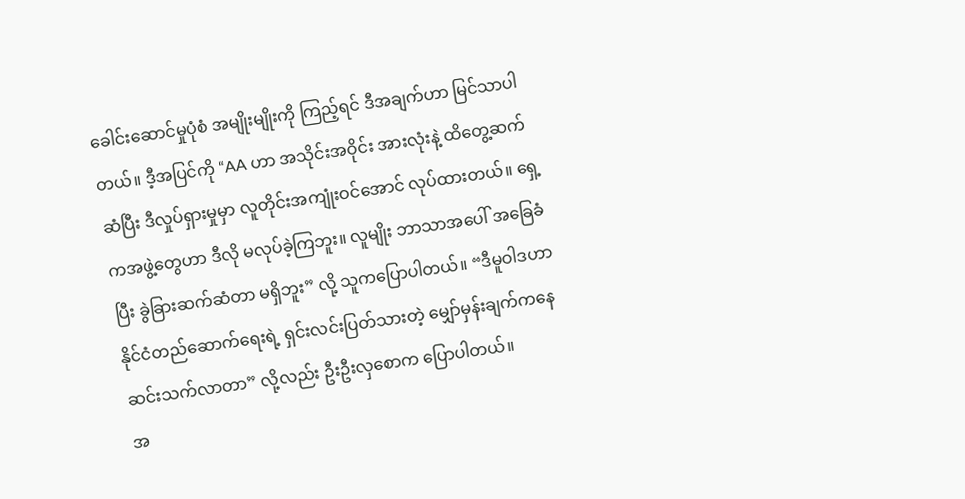ခေါင်းဆောင်မှုပုံစံ အမျိုးမျိုးကို ကြည့်ရင် ဒီအချက်ဟာ မြင်သာပါတယ်။ ဒီ့အပြင်ကို “AA ဟာ အသိုင်းအဝိုင်း အားလုံးနဲ့ ထိတွေ့ဆက်ဆံပြီး ဒီလှုပ်ရှားမှုမှာ လူတိုင်းအကျုံးဝင်အောင် လုပ်ထားတယ်။ ရှေ့ကအဖွဲ့တွေဟာ ဒီလို မလုပ်ခဲ့ကြဘူး။ လူမျိုး ဘာသာအပေါ် အခြေခံပြီး ခွဲခြားဆက်ဆံတာ မရှိဘူး” လို့ သူကပြောပါတယ်။ “ဒီမူဝါဒဟာ နိုင်ငံတည်ဆောက်ရေးရဲ့ ရှင်းလင်းပြတ်သားတဲ့ မျှော်မှန်းချက်ကနေ ဆင်းသက်လာတာ” လို့လည်း ဦးဦးလှစောက ပြောပါတယ်။
အ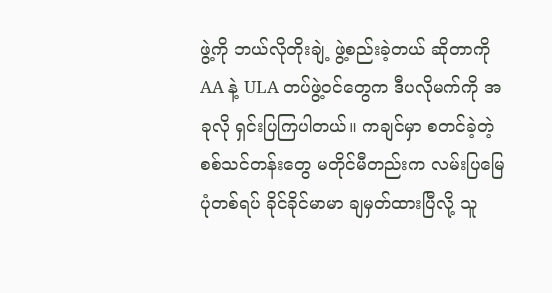ဖွဲ့ကို ဘယ်လိုတိုးချဲ့ ဖွဲ့စည်းခဲ့တယ် ဆိုတာကို AA နဲ့ ULA တပ်ဖွဲ့ဝင်တွေက ဒီပလိုမက်ကို အခုလို ရှင်းပြကြပါတယ်။ ကချင်မှာ စတင်ခဲ့တဲ့ စစ်သင်တန်းတွေ မတိုင်မီတည်းက လမ်းပြမြေပုံတစ်ရပ် ခိုင်ခိုင်မာမာ ချမှတ်ထားပြီလို့ သူ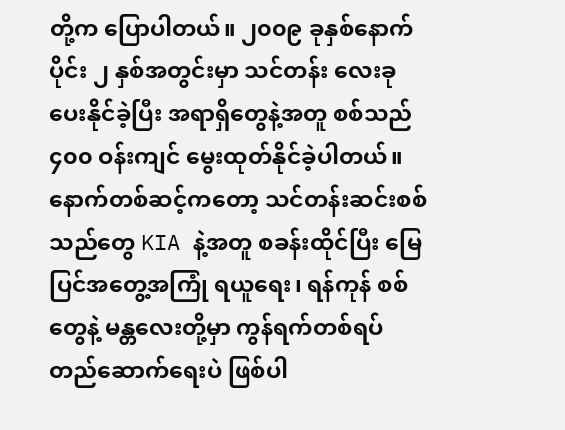တို့က ပြောပါတယ်။ ၂၀၀၉ ခုနှစ်နောက်ပိုင်း ၂ နှစ်အတွင်းမှာ သင်တန်း လေးခုပေးနိုင်ခဲ့ပြီး အရာရှိတွေနဲ့အတူ စစ်သည် ၄၀၀ ဝန်းကျင် မွေးထုတ်နိုင်ခဲ့ပါတယ်။ နောက်တစ်ဆင့်ကတော့ သင်တန်းဆင်းစစ်သည်တွေ KIA နဲ့အတူ စခန်းထိုင်ပြီး မြေပြင်အတွေ့အကြုံ ရယူရေး၊ ရန်ကုန် စစ်တွေနဲ့ မန္တလေးတို့မှာ ကွန်ရက်တစ်ရပ် တည်ဆောက်ရေးပဲ ဖြစ်ပါ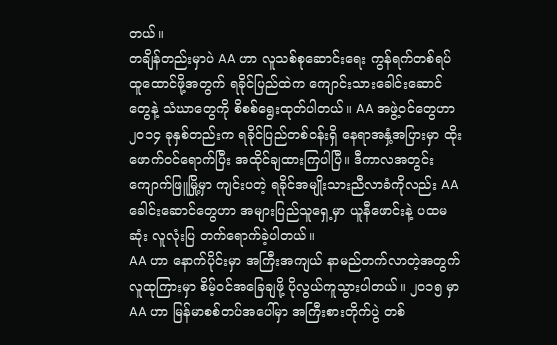တယ်။
တချိန်တည်းမှာပဲ AA ဟာ လူသစ်စုဆောင်းရေး ကွန်ရက်တစ်ရပ် ထူထောင်ဖို့အတွက် ရခိုင်ပြည်ထဲက ကျောင်းသားခေါင်းဆောင်တွေနဲ့ သံဃာတွေကို စိစစ်ရွေးထုတ်ပါတယ်။ AA အဖွဲ့ဝင်တွေဟာ ၂၀၁၄ ခုနှစ်တည်းက ရခိုင်ပြည်တစ်ဝန်းရှိ နေရာအနှံ့အပြားမှာ ထိုးဖောက်ဝင်ရောက်ပြီး အထိုင်ချထားကြပါပြီ။ ဒီကာလအတွင်း ကျောက်ဖြူမြို့မှာ ကျင်းပတဲ့ ရခိုင်အမျိုးသားညီလာခံကိုလည်း AA ခေါင်းဆောင်တွေဟာ အများပြည်သူရှေ့မှာ ယူနီဖောင်းနဲ့ ပထမဆုံး လူလုံးပြ တက်ရောက်ခဲ့ပါတယ်။
AA ဟာ နောက်ပိုင်းမှာ အကြီးအကျယ် နာမည်တက်လာတဲ့အတွက် လူထုကြားမှာ စိမ့်ဝင်အခြေချဖို့ ပိုလွယ်ကူသွားပါတယ်။ ၂၀၁၅ မှာ AA ဟာ မြန်မာစစ်တပ်အပေါ်မှာ အကြီးစားတိုက်ပွဲ တစ်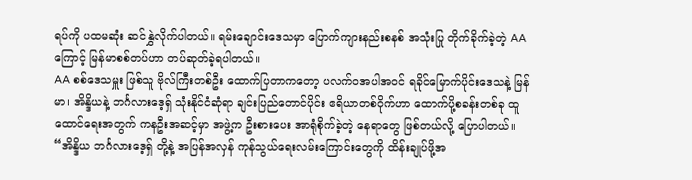ရပ်ကို ပထမဆုံး ဆင်နွှဲလိုက်ပါတယ်။ ရမ်းချောင်းဒေသမှာ ပြောက်ကျားနည်းစနစ် အသုံးပြု တိုက်ခိုက်ခဲ့တဲ့ AA ကြောင့် မြန်မာစစ်တပ်ဟာ တပ်ဆုတ်ခဲ့ရပါတယ်။
AA စစ်ဒေသမှူး ဖြစ်သူ ဗိုလ်ကြီးတစ်ဦး ထောက်ပြတာကတော့ ပလက်ဝအပါအဝင် ရခိုင်မြောက်ပိုင်းဒေသနဲ့ မြန်မာ၊ အိန္ဒိယနဲ့ ဘင်္ဂလားဒေ့ရှ် သုံးနိုင်ငံဆုံရာ ချင်းပြည်တောင်ပိုင်း ဧရိယာတစ်ဝိုက်ဟာ ထောက်ပို့စခန်းတစ်ခု ထူထောင်ရေးအတွက် ကနဦးအဆင့်မှာ အဖွဲ့က ဦးစားပေး အာရုံစိုက်ခဲ့တဲ့ နေရာတွေ ဖြစ်တယ်လို့ ပြောပါတယ်။
“အိန္ဒိယ ဘင်္ဂလားဒေ့ရှ် တို့နဲ့ အပြန်အလှန် ကုန်သွယ်ရေးလမ်းကြောင်းတွေကို ထိန်းချုပ်ဖို့အ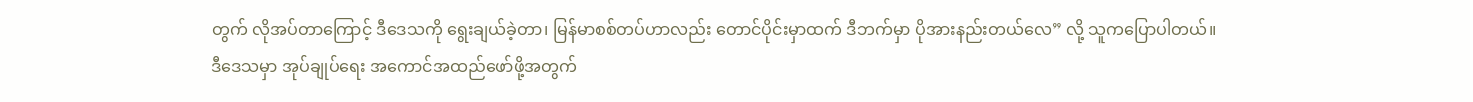တွက် လိုအပ်တာကြောင့် ဒီဒေသကို ရွေးချယ်ခဲ့တာ၊ မြန်မာစစ်တပ်ဟာလည်း တောင်ပိုင်းမှာထက် ဒီဘက်မှာ ပိုအားနည်းတယ်လေ” လို့ သူကပြောပါတယ်။
ဒီဒေသမှာ အုပ်ချုပ်ရေး အကောင်အထည်ဖော်ဖို့အတွက်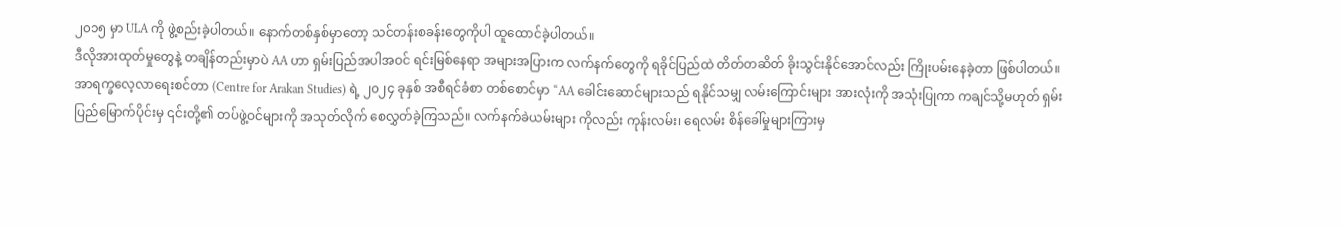၂၀၁၅ မှာ ULA ကို ဖွဲ့စည်းခဲ့ပါတယ်။ နောက်တစ်နှစ်မှာတော့ သင်တန်းစခန်းတွေကိုပါ ထူထောင်ခဲ့ပါတယ်။
ဒီလိုအားထုတ်မှုတွေနဲ့ တချိန်တည်းမှာပဲ AA ဟာ ရှမ်းပြည်အပါအဝင် ရင်းမြစ်နေရာ အများအပြားက လက်နက်တွေကို ရခိုင်ပြည်ထဲ တိတ်တဆိတ် ခိုးသွင်းနိုင်အောင်လည်း ကြိုးပမ်းနေခဲ့တာ ဖြစ်ပါတယ်။
အာရက္ခလေ့လာရေးစင်တာ (Centre for Arakan Studies) ရဲ့ ၂၀၂၄ ခုနှစ် အစီရင်ခံစာ တစ်စောင်မှာ “AA ခေါင်းဆောင်များသည် ရနိုင်သမျှ လမ်းကြောင်းများ အားလုံးကို အသုံးပြုကာ ကချင်သို့မဟုတ် ရှမ်းပြည်မြောက်ပိုင်းမှ ၎င်းတို့၏ တပ်ဖွဲ့ဝင်များကို အသုတ်လိုက် စေလွှတ်ခဲ့ကြသည်။ လက်နက်ခဲယမ်းများ ကိုလည်း ကုန်းလမ်း၊ ရေလမ်း စိန်ခေါ်မှုများကြားမှ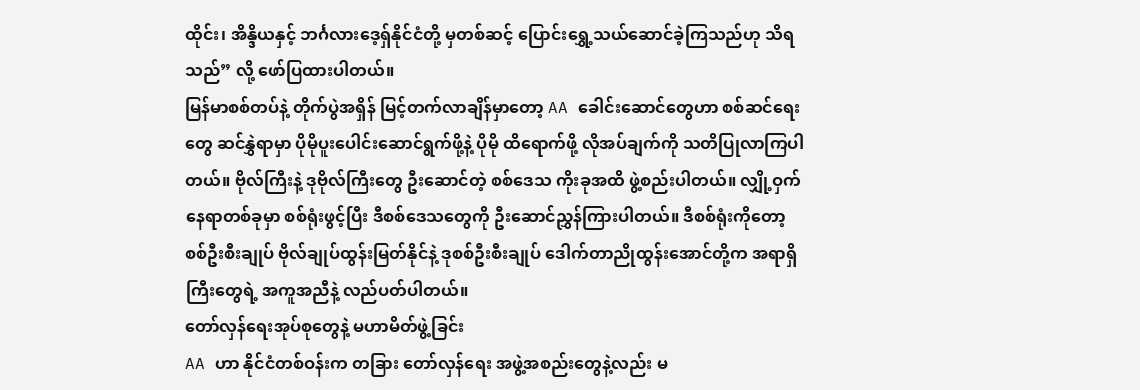ထိုင်း၊ အိန္ဒိယနှင့် ဘင်္ဂလားဒေ့ရှ်နိုင်ငံတို့ မှတစ်ဆင့် ပြောင်းရွှေ့သယ်ဆောင်ခဲ့ကြသည်ဟု သိရသည်” လို့ ဖော်ပြထားပါတယ်။
မြန်မာစစ်တပ်နဲ့ တိုက်ပွဲအရှိန် မြင့်တက်လာချိန်မှာတော့ AA ခေါင်းဆောင်တွေဟာ စစ်ဆင်ရေးတွေ ဆင်နွှဲရာမှာ ပိုမိုပူးပေါင်းဆောင်ရွက်ဖို့နဲ့ ပိုမို ထိရောက်ဖို့ လိုအပ်ချက်ကို သတိပြုလာကြပါတယ်။ ဗိုလ်ကြီးနဲ့ ဒုဗိုလ်ကြီးတွေ ဦးဆောင်တဲ့ စစ်ဒေသ ကိုးခုအထိ ဖွဲ့စည်းပါတယ်။ လျှို့ဝှက်နေရာတစ်ခုမှာ စစ်ရုံးဖွင့်ပြီး ဒီစစ်ဒေသတွေကို ဦးဆောင်ညွှန်ကြားပါတယ်။ ဒီစစ်ရုံးကိုတော့ စစ်ဦးစီးချုပ် ဗိုလ်ချုပ်ထွန်းမြတ်နိုင်နဲ့ ဒုစစ်ဦးစီးချုပ် ဒေါက်တာညိုထွန်းအောင်တို့က အရာရှိကြီးတွေရဲ့ အကူအညီနဲ့ လည်ပတ်ပါတယ်။
တော်လှန်ရေးအုပ်စုတွေနဲ့ မဟာမိတ်ဖွဲ့ခြင်း
AA ဟာ နိုင်ငံတစ်ဝန်းက တခြား တော်လှန်ရေး အဖွဲ့အစည်းတွေနဲ့လည်း မ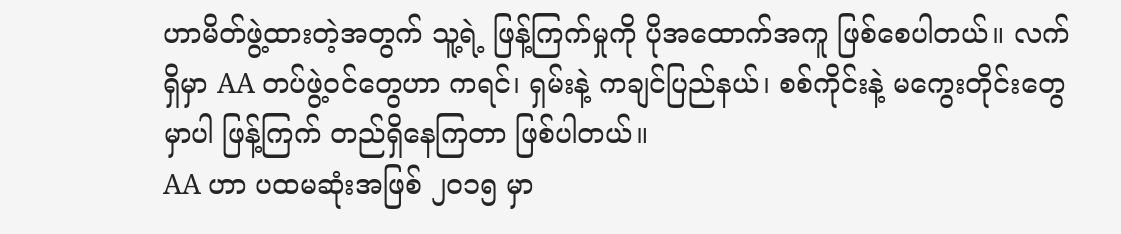ဟာမိတ်ဖွဲ့ထားတဲ့အတွက် သူ့ရဲ့ ဖြန့်ကြက်မှုကို ပိုအထောက်အကူ ဖြစ်စေပါတယ်။ လက်ရှိမှာ AA တပ်ဖွဲ့ဝင်တွေဟာ ကရင်၊ ရှမ်းနဲ့ ကချင်ပြည်နယ်၊ စစ်ကိုင်းနဲ့ မကွေးတိုင်းတွေမှာပါ ဖြန့်ကြက် တည်ရှိနေကြတာ ဖြစ်ပါတယ်။
AA ဟာ ပထမဆုံးအဖြစ် ၂၀၁၅ မှာ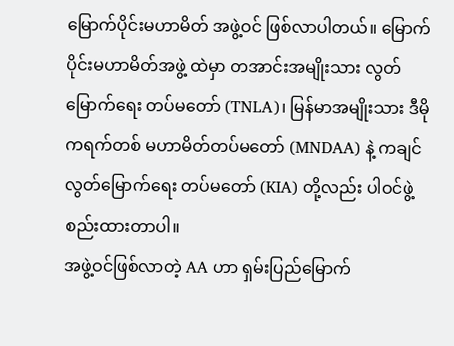မြောက်ပိုင်းမဟာမိတ် အဖွဲ့ဝင် ဖြစ်လာပါတယ်။ မြောက်ပိုင်းမဟာမိတ်အဖွဲ့ ထဲမှာ တအာင်းအမျိုးသား လွတ်မြောက်ရေး တပ်မတော် (TNLA)၊ မြန်မာအမျိုးသား ဒီမိုကရက်တစ် မဟာမိတ်တပ်မတော် (MNDAA) နဲ့ ကချင်လွတ်မြောက်ရေး တပ်မတော် (KIA) တို့လည်း ပါဝင်ဖွဲ့စည်းထားတာပါ။
အဖွဲ့ဝင်ဖြစ်လာတဲ့ AA ဟာ ရှမ်းပြည်မြောက်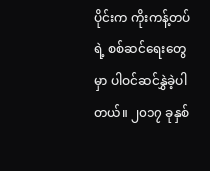ပိုင်းက ကိုးကန့်တပ်ရဲ့ စစ်ဆင်ရေးတွေမှာ ပါဝင်ဆင်နွှဲခဲ့ပါတယ်။ ၂၀၁၇ ခုနှစ်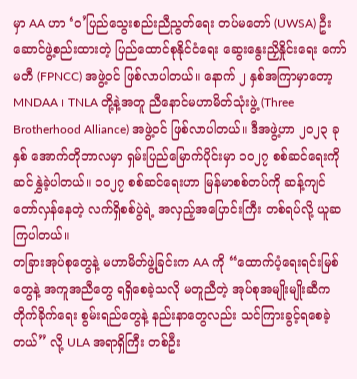မှာ AA ဟာ ‘ဝ’ပြည်သွေးစည်းညီညွတ်ရေး တပ်မတော် (UWSA) ဦးဆောင်ဖွဲ့စည်းထားတဲ့ ပြည်ထောင်စုနိုင်ငံရေး ဆွေးနွေးညှိနှိုင်းရေး ကော်မတီ (FPNCC) အဖွဲ့ဝင် ဖြစ်လာပါတယ်။ နောက် ၂ နှစ်အကြာမှာတော့ MNDAA ၊ TNLA တို့နဲ့အတူ ညီနောင်မဟာမိတ်သုံးဖွဲ့ (Three Brotherhood Alliance) အဖွဲ့ဝင် ဖြစ်လာပါတယ်။ ဒီအဖွဲ့ဟာ ၂၀၂၃ ခုနှစ် အောက်တိုဘာလမှာ ရှမ်းပြည်မြောက်ပိုင်းမှာ ၁၀၂၇ စစ်ဆင်ရေးကို ဆင်နွှဲခဲ့ပါတယ်။ ၁၀၂၇ စစ်ဆင်ရေးဟာ မြန်မာစစ်တပ်ကို ဆန့်ကျင်တော်လှန်နေတဲ့ လက်ရှိစစ်ပွဲရဲ့ အလှည့်အပြောင်းကြီး တစ်ရပ်လို့ ယူဆကြပါတယ်။
တခြားအုပ်စုတွေနဲ့ မဟာမိတ်ဖွဲ့ခြင်းက AA ကို “ထောက်ပံ့ရေးရင်းမြစ်တွေနဲ့ အကူအညီတွေ ရရှိစေခဲ့သလို မတူညီတဲ့ အုပ်စုအမျိုးမျိုးဆီက တိုက်ခိုက်ရေး စွမ်းရည်တွေနဲ့ နည်းနာတွေလည်း သင်ကြားခွင့်ရစေခဲ့တယ်” လို့ ULA အရာရှိကြီး တစ်ဦး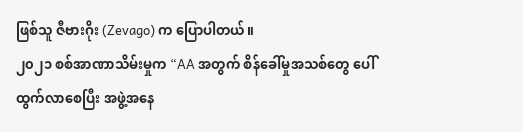ဖြစ်သူ ဇီဗားဂိုး (Zevago) က ပြောပါတယ်။
၂၀၂၁ စစ်အာဏာသိမ်းမှုက “AA အတွက် စိန်ခေါ်မှုအသစ်တွေ ပေါ်ထွက်လာစေပြီး အဖွဲ့အနေ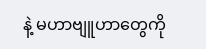နဲ့ မဟာဗျူဟာတွေကို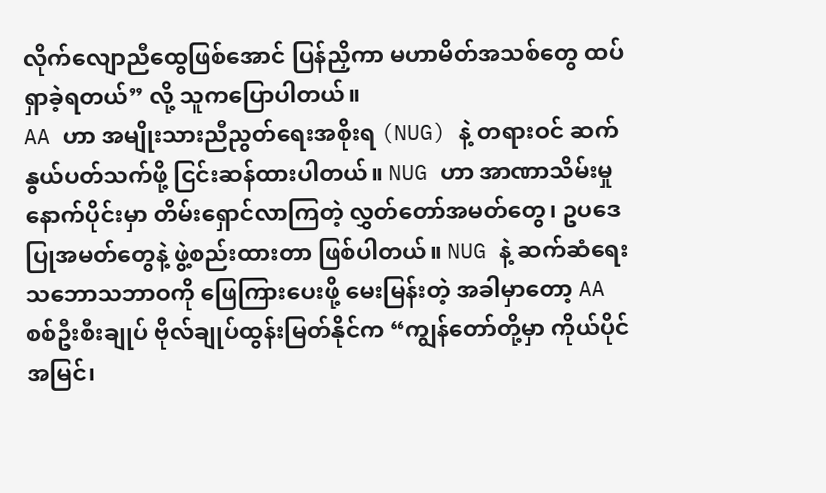လိုက်လျောညီထွေဖြစ်အောင် ပြန်ညှိကာ မဟာမိတ်အသစ်တွေ ထပ်ရှာခဲ့ရတယ်” လို့ သူကပြောပါတယ်။
AA ဟာ အမျိုးသားညီညွတ်ရေးအစိုးရ (NUG) နဲ့ တရားဝင် ဆက်နွယ်ပတ်သက်ဖို့ ငြင်းဆန်ထားပါတယ်။ NUG ဟာ အာဏာသိမ်းမှု နောက်ပိုင်းမှာ တိမ်းရှောင်လာကြတဲ့ လွှတ်တော်အမတ်တွေ၊ ဥပဒေပြုအမတ်တွေနဲ့ ဖွဲ့စည်းထားတာ ဖြစ်ပါတယ်။ NUG နဲ့ ဆက်ဆံရေး သဘောသဘာဝကို ဖြေကြားပေးဖို့ မေးမြန်းတဲ့ အခါမှာတော့ AA စစ်ဦးစီးချုပ် ဗိုလ်ချုပ်ထွန်းမြတ်နိုင်က “ကျွန်တော်တို့မှာ ကိုယ်ပိုင်အမြင်၊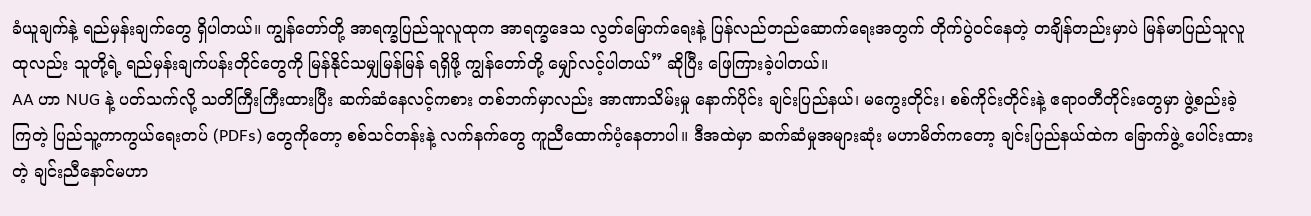ခံယူချက်နဲ့ ရည်မှန်းချက်တွေ ရှိပါတယ်။ ကျွန်တော်တို့ အာရက္ခပြည်သူလူထုက အာရက္ခဒေသ လွတ်မြောက်ရေးနဲ့ ပြန်လည်တည်ဆောက်ရေးအတွက် တိုက်ပွဲဝင်နေတဲ့ တချိန်တည်းမှာပဲ မြန်မာပြည်သူလူထုလည်း သူတို့ရဲ့ ရည်မှန်းချက်ပန်းတိုင်တွေကို မြန်နိုင်သမျှမြန်မြန် ရရှိဖို့ ကျွန်တော်တို့ မျှော်လင့်ပါတယ်” ဆိုပြီး ဖြေကြားခဲ့ပါတယ်။
AA ဟာ NUG နဲ့ ပတ်သက်လို့ သတိကြီးကြီးထားပြီး ဆက်ဆံနေလင့်ကစား တစ်ဘက်မှာလည်း အာဏာသိမ်းမှု နောက်ပိုင်း ချင်းပြည်နယ်၊ မကွေးတိုင်း၊ စစ်ကိုင်းတိုင်းနဲ့ ဧရာဝတီတိုင်းတွေမှာ ဖွဲ့စည်းခဲ့ကြတဲ့ ပြည်သူ့ကာကွယ်ရေးတပ် (PDFs) တွေကိုတော့ စစ်သင်တန်းနဲ့ လက်နက်တွေ ကူညီထောက်ပံ့နေတာပါ။ ဒီအထဲမှာ ဆက်ဆံမှုအများဆုံး မဟာမိတ်ကတော့ ချင်းပြည်နယ်ထဲက ခြောက်ဖွဲ့ ပေါင်းထားတဲ့ ချင်းညီနောင်မဟာ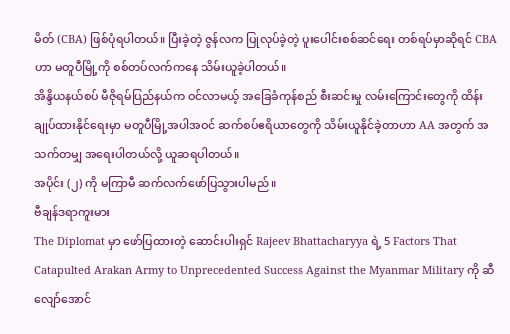မိတ် (CBA) ဖြစ်ပုံရပါတယ်။ ပြီးခဲ့တဲ့ ဇွန်လက ပြုလုပ်ခဲ့တဲ့ ပူးပေါင်းစစ်ဆင်ရေး တစ်ရပ်မှာဆိုရင် CBA ဟာ မတူပီမြို့ကို စစ်တပ်လက်ကနေ သိမ်းယူခဲ့ပါတယ်။
အိန္ဒိယနယ်စပ် မီဇိုရမ်ပြည်နယ်က ဝင်လာမယ့် အခြေခံကုန်စည် စီးဆင်းမှု လမ်းကြောင်းတွေကို ထိန်းချုပ်ထားနိုင်ရေးမှာ မတူပီမြို့အပါအဝင် ဆက်စပ်ဧရိယာတွေကို သိမ်းယူနိုင်ခဲ့တာဟာ AA အတွက် အသက်တမျှ အရေးပါတယ်လို့ ယူဆရပါတယ်။
အပိုင်း (၂) ကို မကြာမီ ဆက်လက်ဖော်ပြသွားပါမည်။
ဗီချန်ဒရာကူးမား
The Diplomat မှာ ဖော်ပြထားတဲ့ ဆောင်းပါးရှင် Rajeev Bhattacharyya ရဲ့ 5 Factors That Catapulted Arakan Army to Unprecedented Success Against the Myanmar Military ကို ဆီလျော်အောင်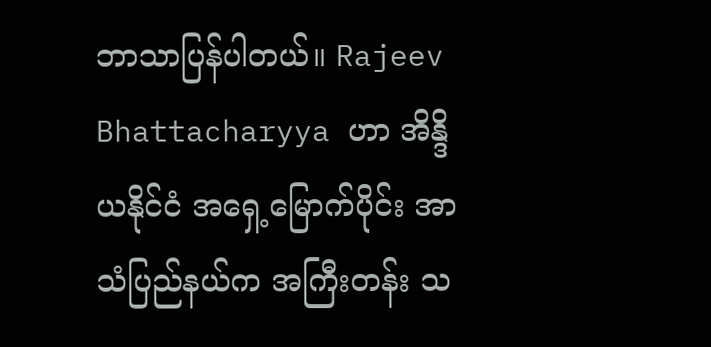ဘာသာပြန်ပါတယ်။ Rajeev Bhattacharyya ဟာ အိန္ဒိယနိုင်ငံ အရှေ့မြောက်ပိုင်း အာသံပြည်နယ်က အကြီးတန်း သ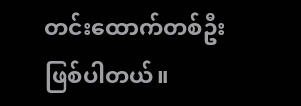တင်းထောက်တစ်ဦး ဖြစ်ပါတယ်။